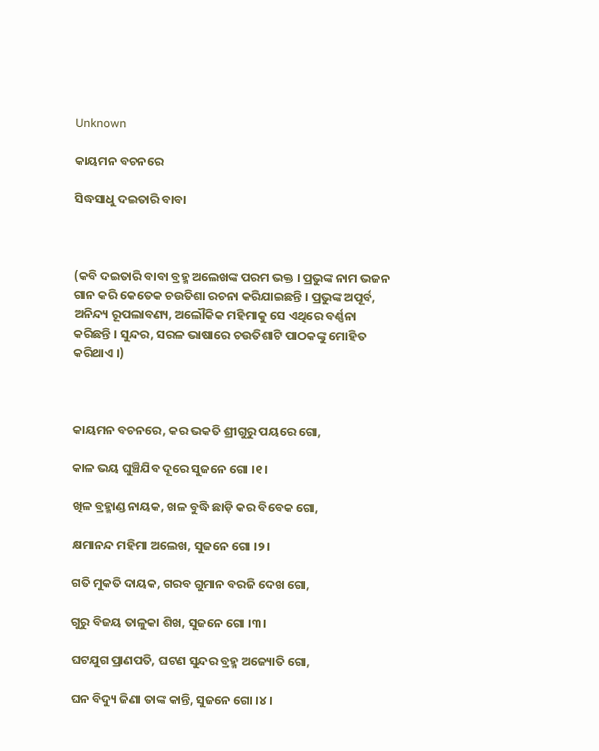Unknown

କାୟମନ ବଚନରେ

ସିଦ୍ଧସାଧୁ ଦଇତାରି ବାବା



(କବି ଦଇତାରି ବାବା ବ୍ରହ୍ମ ଅଲେଖଙ୍କ ପରମ ଭକ୍ତ । ପ୍ରଭୁଙ୍କ ନାମ ଭଜନ ଗାନ କରି କେତେକ ଚଉତିଶା ରଚନା କରିଯାଇଛନ୍ତି । ପ୍ରଭୁଙ୍କ ଅପୂର୍ବ, ଅନିନ୍ଦ୍ୟ ରୂପଲାବଣ୍ୟ, ଅଲୌକିକ ମହିମାକୁ ସେ ଏଥିରେ ବର୍ଣ୍ଣନା କରିଛନ୍ତି । ସୁନ୍ଦର, ସରଳ ଭାଷାରେ ଚଉତିଶାଟି ପାଠକଙ୍କୁ ମୋହିତ କରିଥାଏ ।)



କାୟମନ ବଚନରେ, କର ଭକତି ଶ୍ରୀଗୁରୁ ପୟରେ ଗୋ,

କାଳ ଭୟ ଘୁଞ୍ଚିଯିବ ଦୂରେ ସୁଜନେ ଗୋ ।୧।

ଖିଳ ବ୍ରହ୍ମାଣ୍ଡ ନାୟକ, ଖଳ ବୁଦ୍ଧି ଛାଡ଼ି କର ବିବେକ ଗୋ,

କ୍ଷମାନନ୍ଦ ମହିମା ଅଲେଖ, ସୁଜନେ ଗୋ ।୨।

ଗତି ମୁକତି ଦାୟକ, ଗରବ ଗୁମାନ ବରଜି ଦେଖ ଗୋ,

ଗୁରୁ ବିଜୟ ତାଳୁକା ଶିଖ, ସୁଜନେ ଗୋ ।୩।

ଘଟଯୁଗ ପ୍ରାଣପତି, ଘଟଣ ସୁନ୍ଦର ବ୍ରହ୍ମ ଅଜ୍ୟୋତି ଗୋ,

ଘନ ବିଦ୍ୟୁ ଜିଣା ତାଙ୍କ କାନ୍ତି, ସୁଜନେ ଗୋ ।୪।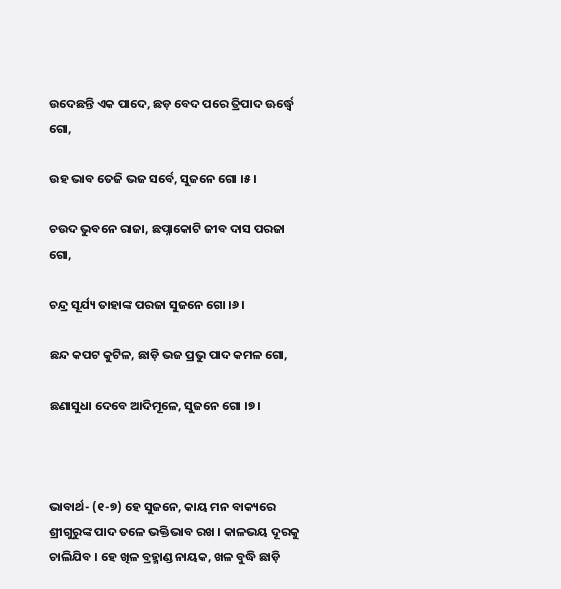ଉଦେଛନ୍ତି ଏକ ପାଦେ, ଛଡ଼ ବେଦ ପରେ ତ୍ରିପାଦ ଊର୍ଦ୍ଧ୍ୱେ ଗୋ,

ଉହ ଭାବ ତେଜି ଭଜ ସର୍ବେ, ସୁଜନେ ଗୋ ।୫।

ଚଉଦ ଭୁବନେ ରାଜା, ଛପ୍ନାକୋଟି ଜୀବ ଦାସ ପରଜା ଗୋ,

ଚନ୍ଦ୍ର ସୂର୍ଯ୍ୟ ତାହାଙ୍କ ପରଜା ସୁଜନେ ଗୋ ।୬।

ଛନ୍ଦ କପଟ କୁଟିଳ, ଛାଡ଼ି ଭଜ ପ୍ରଭୁ ପାଦ କମଳ ଗୋ,

ଛଣାସୁଧା ଦେବେ ଆଦିମୂଳେ, ସୁଜନେ ଗୋ ।୭।



ଭାବାର୍ଥ- (୧-୭) ହେ ସୁଜନେ, କାୟ ମନ ବାକ୍ୟରେ ଶ୍ରୀଗୁରୁଙ୍କ ପାଦ ତଳେ ଭକ୍ତିଭାବ ରଖ । କାଳଭୟ ଦୂରକୁ ଚାଲିଯିବ । ହେ ଖିଳ ବ୍ରହ୍ମାଣ୍ଡ ନାୟକ, ଖଳ ବୁଦ୍ଧି ଛାଡ଼ି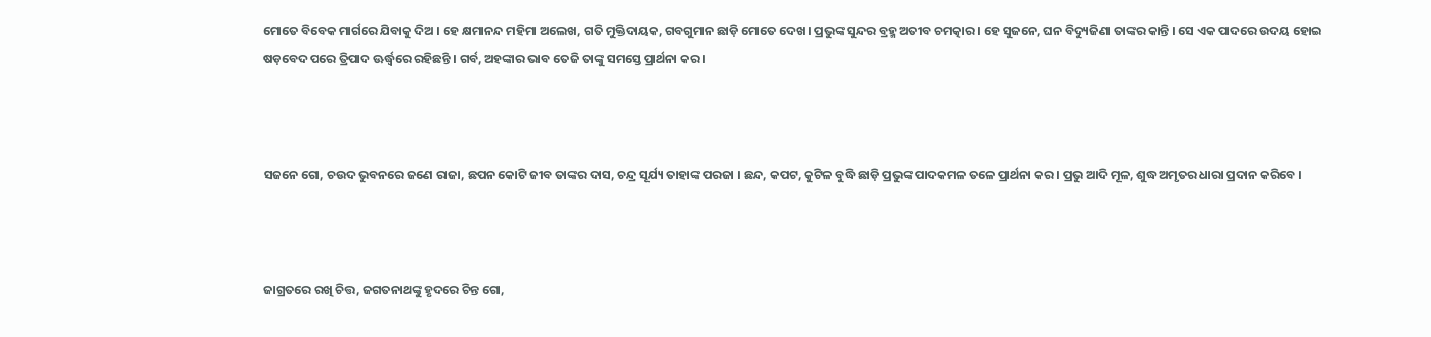ମୋତେ ବିବେକ ମାର୍ଗରେ ଯିବାକୁ ଦିଅ । ହେ କ୍ଷମାନନ୍ଦ ମହିମା ଅଲେଖ, ଗତି ମୁକ୍ତିଦାୟକ, ଗବଗୁମାନ ଛାଡ଼ି ମୋତେ ଦେଖ । ପ୍ରଭୁଙ୍କ ସୁନ୍ଦର ବ୍ରହ୍ମ ଅତୀବ ଚମତ୍କାର । ହେ ସୁଜନେ, ଘନ ବିଦ୍ୟୁଜିଣା ତାଙ୍କର କାନ୍ତି । ସେ ଏକ ପାଦରେ ଉଦୟ ହୋଇ ଷଡ଼ବେଦ ପରେ ତ୍ରିପାଦ ଊର୍ଦ୍ଧ୍ୱରେ ରହିଛନ୍ତି । ଗର୍ବ, ଅହଙ୍କାର ଭାବ ତେଜି ତାଙ୍କୁ ସମସ୍ତେ ପ୍ରାର୍ଥନା କର ।



ସଜନେ ଗୋ, ଚଉଦ ଭୁବନରେ ଜଣେ ରାଜା, ଛପନ କୋଟି ଜୀବ ତାଙ୍କର ଦାସ, ଚନ୍ଦ୍ର ସୂର୍ଯ୍ୟ ତାହାଙ୍କ ପରଜା । ଛନ୍ଦ, କପଟ, କୁଟିଳ ବୁଦ୍ଧି ଛାଡ଼ି ପ୍ରଭୁଙ୍କ ପାଦକମଳ ତଳେ ପ୍ରାର୍ଥନା କର । ପ୍ରଭୁ ଆଦି ମୂଳ, ଶୁଦ୍ଧ ଅମୃତର ଧାରା ପ୍ରଦାନ କରିବେ ।



ଜାଗ୍ରତରେ ରଖି ଚିତ୍ତ, ଜଗତନାଥଙ୍କୁ ହୃଦରେ ଚିନ୍ତ ଗୋ,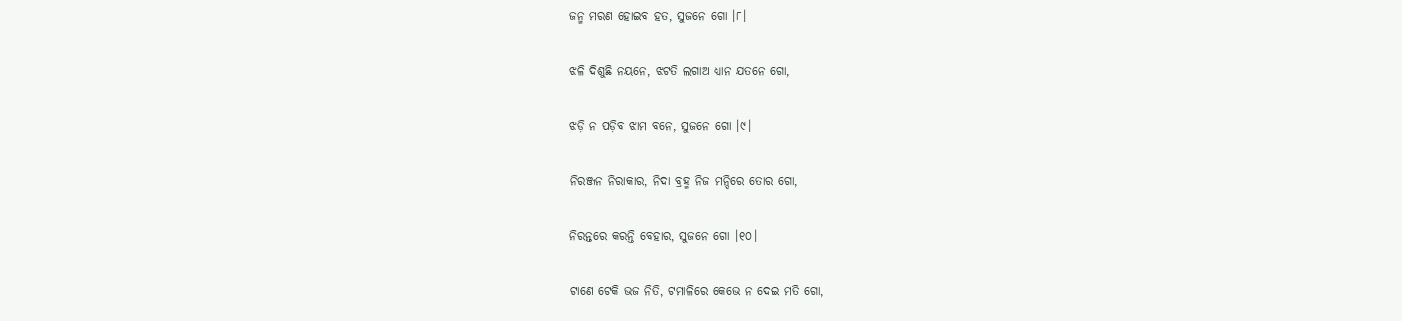ଜନ୍ମ ମରଣ ହୋଇବ ହତ, ସୁଜନେ ଗୋ ।୮।

ଝଳି ଦିଶୁଛି ନୟନେ, ଝଟତି ଲଗାଅ ଧ୍ୟାନ ଯତନେ ଗୋ,

ଝଡ଼ି ନ ପଡ଼ିବ ଝାମ ବନେ, ସୁଜନେ ଗୋ ।୯।

ନିରଞ୍ଜନ ନିରାକାର, ନିଦା ବ୍ରହ୍ମ ନିଜ ମନ୍ଦିରେ ତୋର ଗୋ,

ନିରନ୍ତରେ କରନ୍ତି ବେହାର, ସୁଜନେ ଗୋ ।୧୦।

ଟାଣେ ଟେକି ଭଜ ନିତି, ଟମାଳିରେ କେଭେ ନ ଦେଇ ମତି ଗୋ,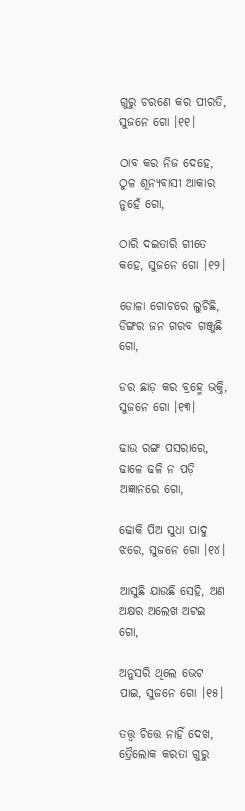ଗୁରୁ ଚରଣେ କର ପୀରତି, ସୁଜନେ ଗୋ ।୧୧।

ଠାବ କର ନିଜ ଦେହେ, ଠୁଳ ଶୂନ୍ୟବାସୀ ଆକାର ନୁହେଁ ଗୋ,

ଠାରି ଦଇତାରି ଗୀତେ କହେ, ସୁଜନେ ଗୋ ।୧୨।

ଡୋଳା ଗୋଚରେ ଲୁଚିଛି, ଡିଙ୍ଗର ଜନ ଗରବ ଗଞ୍ଜୁଛି ଗୋ,

ଡର ଛାଡ଼ କର ବ୍ରହ୍ମେ ଭକ୍ତି, ସୁଜନେ ଗୋ ।୧୩।

ଢାଉ ରଙ୍ଗ ପସରାରେ, ଢାଳେ ଢଳି ନ ପଡ଼ି ଅଜ୍ଞାନରେ ଗୋ,

ଢୋକି ପିଅ ସୁଧା ପାଦୁ ଝରେ, ସୁଜନେ ଗୋ ।୧୪।

ଆସୁଛି ଯାଉଛି ସେହି, ଅଣ ଅକ୍ଷର ଅଲେଖ ଅଟଇ ଗୋ,

ଅନୁସରି ଥିଲେ ଭେଟ ପାଇ, ସୁଜନେ ଗୋ ।୧୫।

ତତ୍ତ୍ୱ ଚିତ୍ତେ ନାହିଁ ଦେଖ, ତ୍ରୈଲୋକ କରତା ଗୁରୁ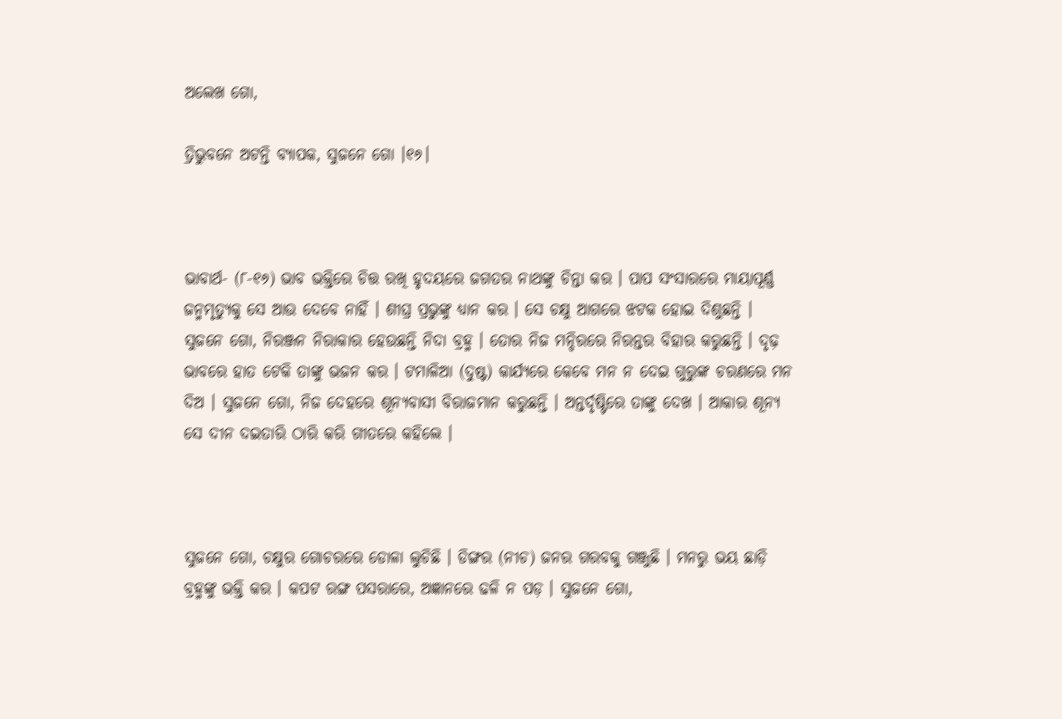ଅଲେଖ ଗୋ,

ତ୍ରିଭୁବନେ ଅଟନ୍ତି ବ୍ୟାପକ, ସୁଜନେ ଗୋ ।୧୬।



ଭାବାର୍ଥ- (୮-୧୬) ଭାବ ଭକ୍ତିରେ ଚିତ୍ତ ରଖି ହୃଦୟରେ ଜଗତର ନାଥଙ୍କୁ ଚିନ୍ତା କର । ପାପ ସଂସାରରେ ମାୟାପୂର୍ଣ୍ଣ ଜନ୍ମମୃତ୍ୟୁକୁ ସେ ଆଉ ଦେବେ ନାହିଁ । ଶୀଘ୍ର ପ୍ରଭୁଙ୍କୁ ଧ୍ୟାନ କର । ସେ ଚକ୍ଷୁ ଆଗରେ ଝଟକ ହୋଇ ଦିଶୁଛନ୍ତି । ସୁଜନେ ଗୋ, ନିରଞ୍ଜନ ନିରାକାର ହେଉଛନ୍ତି ନିଦା ବ୍ରହ୍ମ । ତୋର ନିଜ ମନ୍ଦିରରେ ନିରନ୍ତର ବିହାର କରୁଛନ୍ତି । ଦୃଢ଼ ଭାବରେ ହାତ ଟେକି ତାଙ୍କୁ ଭଜନ କର । ଟମାଳିଆ (ଦୁଷ୍ଟ) କାର୍ଯ୍ୟରେ କେବେ ମନ ନ ଦେଇ ଗୁରୁଙ୍କ ଚରଣରେ ମନ ଦିଅ । ସୁଜନେ ଗୋ, ନିଜ ଦେହରେ ଶୂନ୍ୟବାସୀ ବିରାଜମାନ କରୁଛନ୍ତି । ଅନ୍ତର୍ଦୃଷ୍ଟିରେ ତାଙ୍କୁ ଦେଖ । ଆକାର ଶୂନ୍ୟ ସେ ଦୀନ ଦଇତାରି ଠାରି କରି ଗୀତରେ କହିଲେ ।



ସୁଜନେ ଗୋ, ଚକ୍ଷୁର ଗୋଚରରେ ଡୋଳା ଲୁଚିଛି । ଡିଙ୍ଗର (ନୀଚ) ଜନର ଗରବକୁ ଗଞ୍ଜୁଛି । ମନରୁ ଭୟ ଛାଡ଼ି ବ୍ରହ୍ମଙ୍କୁ ଭକ୍ତି କର । କପଟ ରଙ୍ଗ ପସରାରେ, ଅଜ୍ଞାନରେ ଢଳି ନ ପଡ଼ । ସୁଜନେ ଗୋ,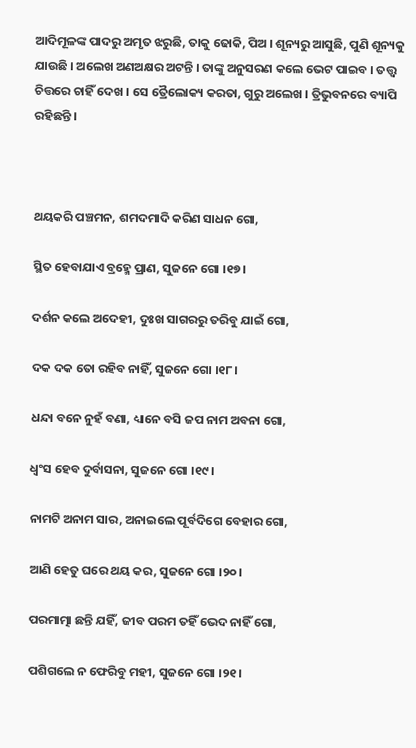ଆଦିମୂଳଙ୍କ ପାଦରୁ ଅମୃତ ଝରୁଛି, ତାକୁ ଢୋକି, ପିଅ । ଶୂନ୍ୟରୁ ଆସୁଛି, ପୁଣି ଶୂନ୍ୟକୁ ଯାଉଛି । ଅଲେଖ ଅଣଅକ୍ଷର ଅଟନ୍ତି । ତାଙ୍କୁ ଅନୁସରଣ କଲେ ଭେଟ ପାଇବ । ତତ୍ତ୍ୱ ଚିତ୍ତରେ ଚାହିଁ ଦେଖ । ସେ ତ୍ରୈଲୋକ୍ୟ କରତା, ଗୁରୁ ଅଲେଖ । ତ୍ରିଭୁବନରେ ବ୍ୟାପି ରହିଛନ୍ତି ।



ଥୟକରି ପଞ୍ଚମନ, ଶମଦମାଦି କରିଣ ସାଧନ ଗୋ,

ସ୍ଥିତ ହେବାଯାଏ ବ୍ରହ୍ମେ ପ୍ରାଣ, ସୁଜନେ ଗୋ ।୧୭।

ଦର୍ଶନ କଲେ ଅଦେହୀ, ଦୁଃଖ ସାଗରରୁ ତରିବୁ ଯାଇଁ ଗୋ,

ଦକ ଦକ ତୋ ରହିବ ନାହିଁ, ସୁଜନେ ଗୋ ।୧୮।

ଧନ୍ଦା ବନେ ନୁହଁ ବଣା, ଧ୍ୟାନେ ବସି ଜପ ନାମ ଅବନା ଗୋ,

ଧ୍ୱଂସ ହେବ ଦୁର୍ବାସନା, ସୁଜନେ ଗୋ ।୧୯।

ନାମଟି ଅନାମ ସାର, ଅନାଇଲେ ପୂର୍ବଦିଗେ ବେହାର ଗୋ,

ଆଣି ହେତୁ ଘରେ ଥୟ କର, ସୁଜନେ ଗୋ ।୨୦।

ପରମାତ୍ମା ଛନ୍ତି ଯହିଁ, ଜୀବ ପରମ ତହିଁ ଭେଦ ନାହିଁ ଗୋ,

ପଶିଗଲେ ନ ଫେରିବୁ ମହୀ, ସୁଜନେ ଗୋ ।୨୧।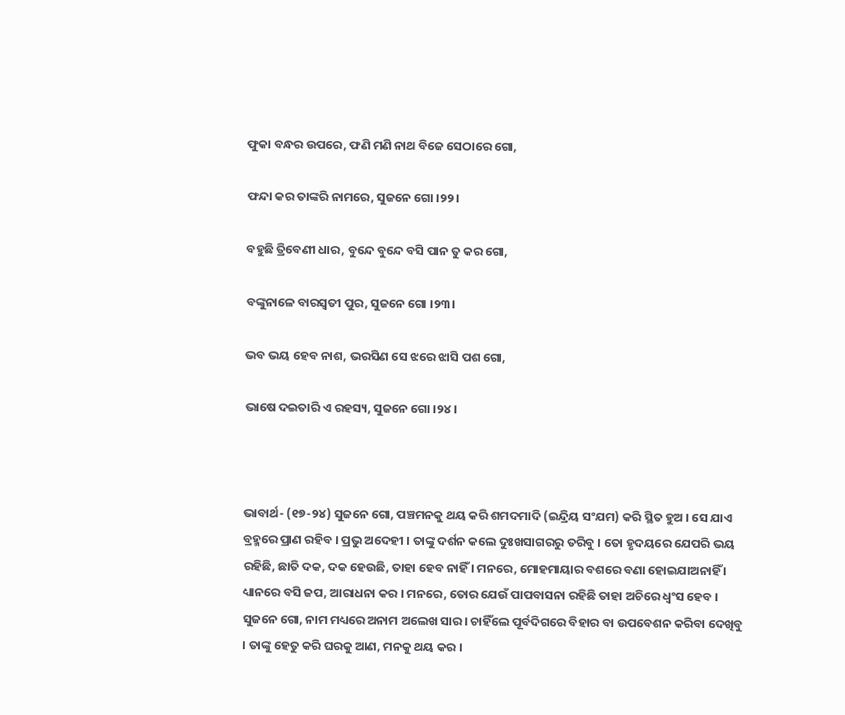ଫୁକା ବନ୍ଧର ଉପରେ, ଫଣି ମଣି ନାଥ ବିଜେ ସେଠାରେ ଗୋ,

ଫନ୍ଦା କର ତାଙ୍କରି ନାମରେ, ସୁଜନେ ଗୋ ।୨୨।

ବହୁଛି ତ୍ରିବେଣୀ ଧାର, ବୁନ୍ଦେ ବୁନ୍ଦେ ବସି ପାନ ତୁ କର ଗୋ,

ବଙ୍କୁନାଳେ ବାରସ୍ୱତୀ ପୁର, ସୁଜନେ ଗୋ ।୨୩।

ଭବ ଭୟ ହେବ ନାଶ, ଭରସିଣ ସେ ଝରେ ଝାସି ପଶ ଗୋ,

ଭାଷେ ଦଇତାରି ଏ ରହସ୍ୟ, ସୁଜନେ ଗୋ ।୨୪।



ଭାବାର୍ଥ- (୧୭-୨୪) ସୁଜନେ ଗୋ, ପଞ୍ଚମନକୁ ଥୟ କରି ଶମଦମାଦି (ଇନ୍ଦ୍ରିୟ ସଂଯମ) କରି ସ୍ଥିତ ହୁଅ । ସେ ଯାଏ ବ୍ରହ୍ମରେ ପ୍ରାଣ ରହିବ । ପ୍ରଭୁ ଅଦେହୀ । ତାଙ୍କୁ ଦର୍ଶନ କଲେ ଦୁଃଖସାଗରରୁ ତରିବୁ । ତୋ ହୃଦୟରେ ଯେପରି ଭୟ ରହିଛି, ଛାତି ଦକ, ଦକ ହେଉଛି, ତାହା ହେବ ନାହିଁ । ମନରେ, ମୋହମାୟାର ବଶରେ ବଣା ହୋଇଯାଅନାହିଁ । ଧ୍ୟାନରେ ବସି ଜପ, ଆରାଧନା କର । ମନରେ, ତୋର ଯେଉଁ ପାପବାସନା ରହିଛି ତାହା ଅଚିରେ ଧ୍ୱଂସ ହେବ । ସୁଜନେ ଗୋ, ନାମ ମଧ୍ୟରେ ଅନାମ ଅଲେଖ ସାର । ଚାହିଁଲେ ପୂର୍ବଦିଗରେ ବିହାର ବା ଉପବେଶନ କରିବା ଦେଖିବୁ । ତାଙ୍କୁ ହେତୁ କରି ଘରକୁ ଆଣ, ମନକୁ ଥୟ କର ।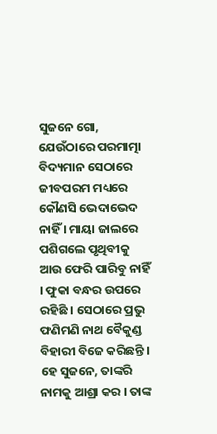ସୁଜନେ ଗୋ, ଯେଉଁଠାରେ ପରମାତ୍ମା ବିଦ୍ୟମାନ ସେଠାରେ ଜୀବପରମ ମଧ୍ୟରେ କୌଣସି ଭେଦାଭେଦ ନାହିଁ । ମାୟା ଜାଲରେ ପଶିଗଲେ ପୃଥିବୀକୁ ଆଉ ଫେରି ପାରିବୁ ନାହିଁ । ଫୁକା ବନ୍ଧର ଉପରେ ରହିଛି । ସେଠାରେ ପ୍ରଭୁ ଫଣିମଣି ନାଥ ବୈକୁଣ୍ଡ ବିହାରୀ ବିଜେ କରିଛନ୍ତି । ହେ ସୁଜନେ, ତାଙ୍କରି ନାମକୁ ଆଶ୍ରା କର । ତାଙ୍କ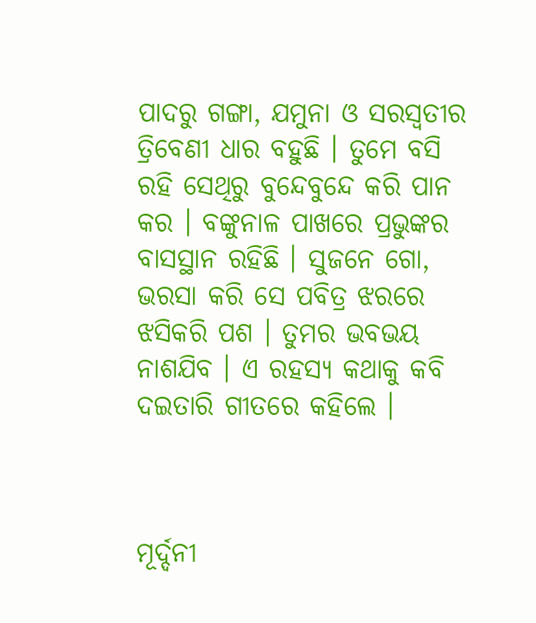ପାଦରୁ ଗଙ୍ଗା, ଯମୁନା ଓ ସରସ୍ଵତୀର ତ୍ରିବେଣୀ ଧାର ବହୁଛି । ତୁମେ ବସି ରହି ସେଥିରୁ ବୁନ୍ଦେବୁନ୍ଦେ କରି ପାନ କର । ବଙ୍କୁନାଳ ପାଖରେ ପ୍ରଭୁଙ୍କର ବାସସ୍ଥାନ ରହିଛି । ସୁଜନେ ଗୋ, ଭରସା କରି ସେ ପବିତ୍ର ଝରରେ ଝସିକରି ପଶ । ତୁମର ଭବଭୟ ନାଶଯିବ । ଏ ରହସ୍ୟ କଥାକୁ କବି ଦଇତାରି ଗୀତରେ କହିଲେ ।



ମୂର୍ଦ୍ଦନୀ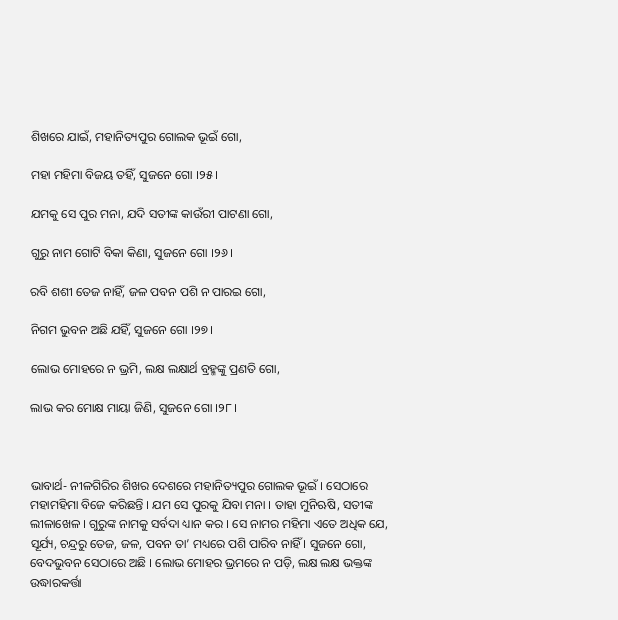ଶିଖରେ ଯାଇଁ, ମହାନିତ୍ୟପୁର ଗୋଲକ ଭୂଇଁ ଗୋ,

ମହା ମହିମା ବିଜୟ ତହିଁ, ସୁଜନେ ଗୋ ।୨୫।

ଯମକୁ ସେ ପୁର ମନା, ଯଦି ସତୀଙ୍କ କାଉଁରୀ ପାଟଣା ଗୋ,

ଗୁରୁ ନାମ ଗୋଟି ବିକା କିଣା, ସୁଜନେ ଗୋ ।୨୬।

ରବି ଶଶୀ ତେଜ ନାହିଁ, ଜଳ ପବନ ପଶି ନ ପାରଇ ଗୋ,

ନିଗମ ଭୁବନ ଅଛି ଯହିଁ, ସୁଜନେ ଗୋ ।୨୭।

ଲୋଭ ମୋହରେ ନ ଭ୍ରମି, ଲକ୍ଷ ଲକ୍ଷାର୍ଥ ବ୍ରହ୍ମଙ୍କୁ ପ୍ରଣତି ଗୋ,

ଲାଭ କର ମୋକ୍ଷ ମାୟା ଜିଣି, ସୁଜନେ ଗୋ ।୨୮।



ଭାବାର୍ଥ- ନୀଳଗିରିର ଶିଖର ଦେଶରେ ମହାନିତ୍ୟପୁର ଗୋଲକ ଭୂଇଁ । ସେଠାରେ ମହାମହିମା ବିଜେ କରିଛନ୍ତି । ଯମ ସେ ପୁରକୁ ଯିବା ମନା । ତାହା ମୁନିଋଷି, ସତୀଙ୍କ ଲୀଳାଖେଳ । ଗୁରୁଙ୍କ ନାମକୁ ସର୍ବଦା ଧ୍ୟାନ କର । ସେ ନାମର ମହିମା ଏତେ ଅଧିକ ଯେ, ସୂର୍ଯ୍ୟ, ଚନ୍ଦ୍ରରୁ ତେଜ, ଜଳ, ପବନ ତା’ ମଧ୍ୟରେ ପଶି ପାରିବ ନାହିଁ । ସୁଜନେ ଗୋ, ବେଦଭୁବନ ସେଠାରେ ଅଛି । ଲୋଭ ମୋହର ଭ୍ରମରେ ନ ପଡ଼ି, ଲକ୍ଷ ଲକ୍ଷ ଭକ୍ତଙ୍କ ଉଦ୍ଧାରକର୍ତ୍ତା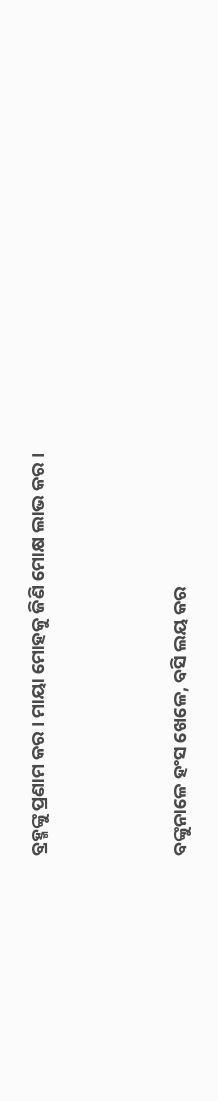ବ୍ରହ୍ମଙ୍କୁ ପ୍ରଣାମ କର । ମାୟା ମୋହକୁ ଜିଣି ମୋକ୍ଷ ଲାଭ କର ।



ବଙ୍କୁନାଳେ ହଂସ ଖେଳେ, ବସି ଲୟ କର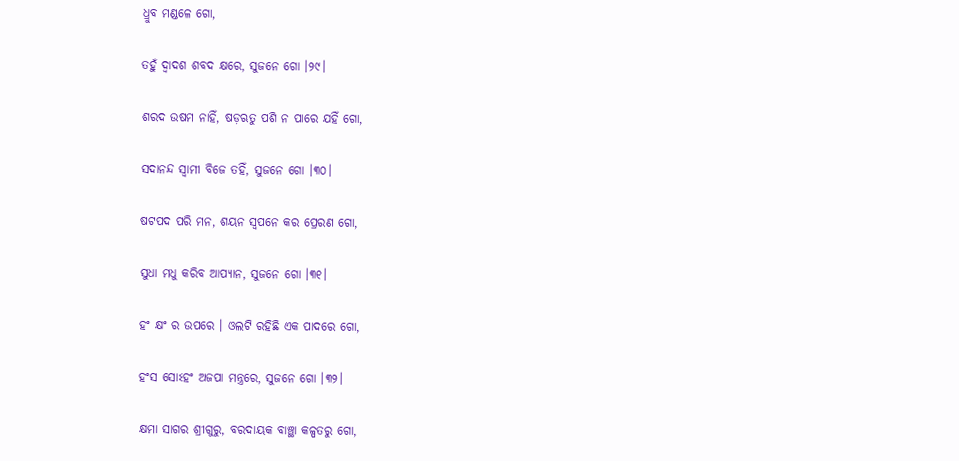ଧ୍ରୁବ ମଣ୍ଡଳେ ଗୋ,

ତହୁଁ ଦ୍ୱାଦଶ ଶବଦ କ୍ଷରେ, ସୁଜନେ ଗୋ ।୨୯।

ଶରଦ ଉଷମ ନାହିଁ, ଷଡ଼ଋତୁ ପଶି ନ ପାରେ ଯହିଁ ଗୋ,

ସଦାନନ୍ଦ ସ୍ୱାମୀ ବିଜେ ତହିଁ, ସୁଜନେ ଗୋ ।୩୦।

ଷଟପଦ ପରି ମନ, ଶୟନ ସ୍ୱପନେ କର ପ୍ରେରଣ ଗୋ,

ସୁଧା ମଧୁ କରିବ ଆପ୍ୟାନ, ସୁଜନେ ଗୋ ।୩୧।

ହଂ କ୍ଷଂ ର ଉପରେ । ଓଲଟି ରହିଛି ଏକ ପାଦରେ ଗୋ,

ହଂସ ସୋଽହଂ ଅଜପା ମନ୍ତ୍ରରେ, ସୁଜନେ ଗୋ ।୩୨।

କ୍ଷମା ସାଗର ଶ୍ରୀଗୁରୁ, ବରଦାୟକ ବାଞ୍ଛା କଳ୍ପତରୁ ଗୋ,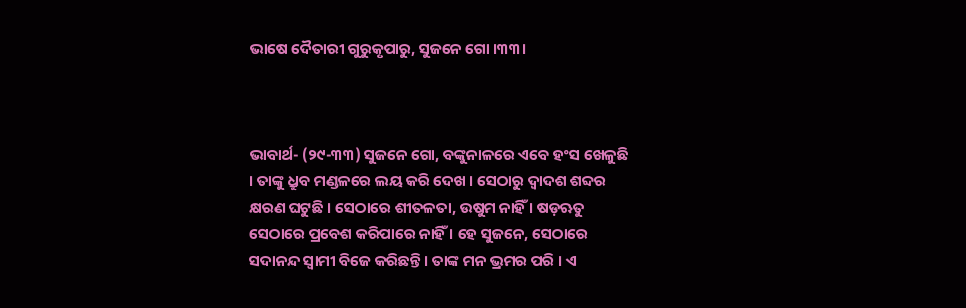ଭାଷେ ଦୈତାରୀ ଗୁରୁକୃପାରୁ, ସୁଜନେ ଗୋ ।୩୩।



ଭାବାର୍ଥ- (୨୯-୩୩) ସୁଜନେ ଗୋ, ବଙ୍କୁନାଳରେ ଏବେ ହଂସ ଖେଳୁଛି । ତାଙ୍କୁ ଧ୍ରୁବ ମଣ୍ଡଳରେ ଲୟ କରି ଦେଖ । ସେଠାରୁ ଦ୍ଵାଦଶ ଶବ୍ଦର କ୍ଷରଣ ଘଟୁଛି । ସେଠାରେ ଶୀତଳତା, ଉଷୁମ ନାହିଁ । ଷଡ଼ଋତୁ ସେଠାରେ ପ୍ରବେଶ କରିପାରେ ନାହିଁ । ହେ ସୁଜନେ, ସେଠାରେ ସଦାନନ୍ଦ ସ୍ଵାମୀ ବିଜେ କରିଛନ୍ତି । ତାଙ୍କ ମନ ଭ୍ରମର ପରି । ଏ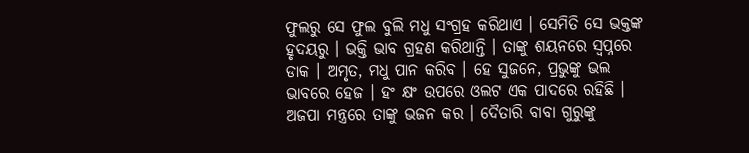ଫୁଲରୁ ସେ ଫୁଲ ବୁଲି ମଧୁ ସଂଗ୍ରହ କରିଥାଏ । ସେମିତି ସେ ଭକ୍ତଙ୍କ ହୃଦୟରୁ । ଭକ୍ତି ଭାବ ଗ୍ରହଣ କରିଥାନ୍ତି । ତାଙ୍କୁ ଶୟନରେ ସ୍ୱପ୍ନରେ ଡାକ । ଅମୃତ, ମଧୁ ପାନ କରିବ । ହେ ସୁଜନେ, ପ୍ରଭୁଙ୍କୁ ଭଲ ଭାବରେ ହେଜ । ହଂ କ୍ଷଂ ଉପରେ ଓଲଟ ଏକ ପାଦରେ ରହିଛି । ଅଜପା ମନ୍ତ୍ରରେ ତାଙ୍କୁ ଭଜନ କର । ଦୈତାରି ବାବା ଗୁରୁଙ୍କୁ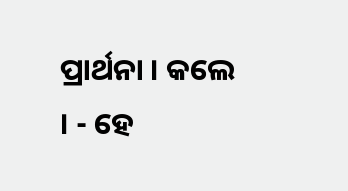ପ୍ରାର୍ଥନା । କଲେ । - ହେ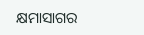କ୍ଷମାସାଗର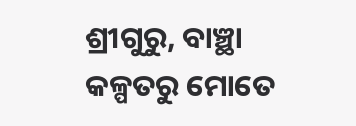ଶ୍ରୀଗୁରୁ, ବାଞ୍ଛା କଳ୍ପତରୁ ମୋତେ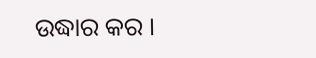ଉଦ୍ଧାର କର ।